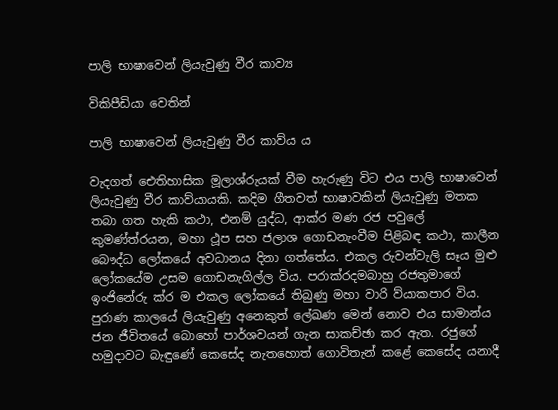පාලි භාෂාවෙන් ලියැවුණු වීර කාව්‍ය

විකිපීඩියා වෙතින්

පාලි භාෂාවෙන් ලියැවුණු වීර කාව්ය ය

වැදගත් ඓතිහාසික මූලාශ්රුයක් වීම හැරුණු විට එය පාලි භාෂාවෙන් ලියැවුණු වීර කාව්යායකි. කදිම ගීතවත් භාෂාවකින් ලියැවුණු මතක තබා ගත හැකි කථා, එනම් යුද්ධ, ආක්ර මණ රජ පවුලේ කුමණ්ත්රයන, මහා ථූප සහ ජලාශ ගොඩනැංවීම පිළිබඳ කථා, කාලීන බෞද්ධ ලෝකයේ අවධානය දිනා ගත්තේය. එකල රුවන්වැලි සෑය මුළු ලෝකයේම උසම ගොඩනැගිල්ල විය. පරාක්රදමබාහු රජතුමාගේ ඉංජිනේරු ක්ර ම එකල ලෝකයේ තිබුණු මහා වාරි ව්යාකපාර විය. පුරාණ කාලයේ ලියැවුණු අනෙකුත් ලේඛණ මෙන් නොව එය සාමාන්ය ජන ජීවිතයේ බොහෝ පාර්ශවයන් ගැන සාකච්ඡා කර ඇත. රජුගේ හමුදාවට බැඳුණේ කෙසේද නැතහොත් ගොවිතැන් කළේ කෙසේද යනාදී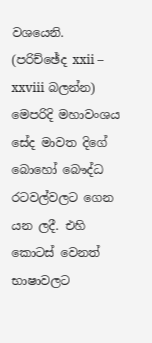වශයෙනි. (පරිච්ඡේද xxii – xxviii බලන්න) මෙපරිදි මහාවංශය සේද මාවත දිගේ බොහෝ බෞද්ධ රටවල්වලට ගෙන යන ලදී. එහි කොටස් වෙනත් භාෂාවලට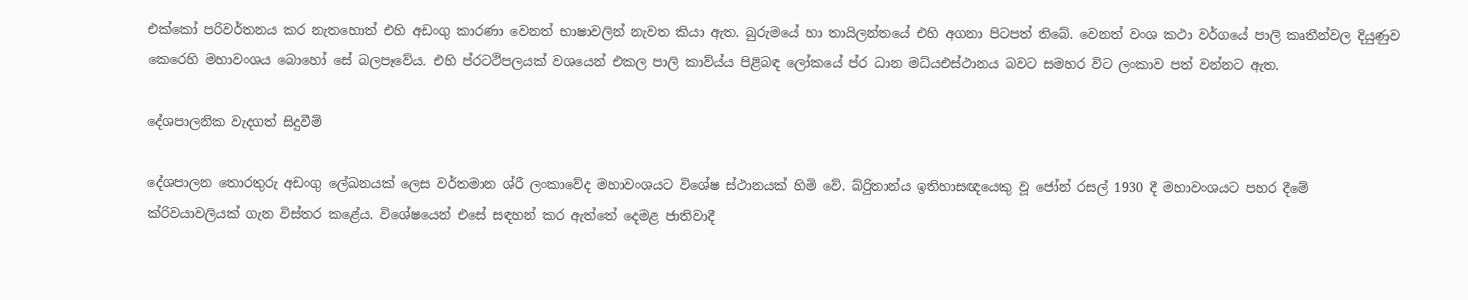එක්කෝ පරිවර්තනය කර නැතහොත් එහි අඩංගු කාරණා වෙනත් භාෂාවලින් නැවත කියා ඇත. බුරුමයේ හා තායිලන්තයේ එහි අගනා පිටපත් තිබේ. වෙනත් වංශ කථා වර්ගයේ පාලි කෘතීන්වල දියුණුව කෙරෙහි මහාවංශය බොහෝ සේ බලපෑවේය. එහි ප්රටථිපලයක් වශයෙන් එකල පාලි කාව්ය්ය පිළිබඳ ලෝකයේ ප්ර ධාන මධ්යඑස්ථානය බවට සමහර විට ලංකාව පත් වන්නට ඇත.

දේශපාලනික වැදගත් සිදුවීම්

දේශපාලන තොරතුරු අඩංගු ලේඛනයක් ලෙස වර්තමාන ශ්රී ලංකාවේද මහාවංශයට විශේෂ ස්ථානයක් හිමි වේ. බ්රිුතාන්ය ඉතිහාසඥයෙකු වූ ජෝන් රසල් 1930 දී මහාවංශයට පහර දීමේ ක්රිවයාවලියක් ගැන විස්තර කළේය. විශේෂයෙන් එසේ සඳහන් කර ඇත්තේ දෙමළ ජාතිවාදී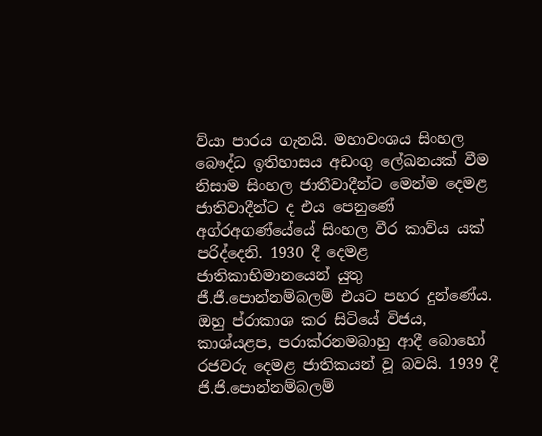ව්යා පාරය ගැනයි. මහාවංශය සිංහල බෞද්ධ ඉතිහාසය අඩංගු ලේඛනයක් වීම නිසාම සිංහල ජාතීවාදීන්ට මෙන්ම දෙමළ ජාතිවාදීන්ට ද එය පෙනුණේ අග්රඅගණ්යේයේ සිංහල වීර කාව්ය යක් පරිද්දෙනි. 1930 දී දෙමළ ජාතිකාභිමානයෙන් යුතු ජී.ජී.පොන්නම්බලම් එයට පහර දුන්ණේය. ඔහු ප්රාකාශ කර සිටියේ විජය, කාශ්යළප, පරාක්රනමබාහු ආදී බොහෝ රජවරු දෙමළ ජාතිකයන් වූ බවයි. 1939 දී ජි.ජි.පොන්නම්බලම්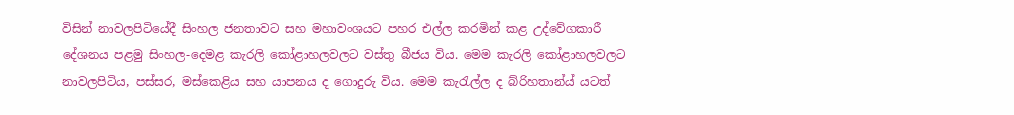විසින් නාවලපිටියේදී සිංහල ජනතාවට සහ මහාවංශයට පහර එල්ල කරමින් කළ උද්වේගකාරී දේශනය පළමු සිංහල-දෙමළ කැරලි කෝළාහලවලට වස්තු බීජය විය. මෙම කැරලි කෝළාහලවලට නාවලපිටිය, පස්සර, මස්කෙළිය සහ යාපනය ද ගොදුරු විය. මෙම කැරැල්ල ද බ්රිහතාන්ය් යටත්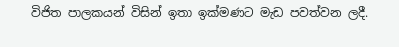විජිත පාලකයන් විසින් ඉතා ඉක්මණට මැඩ පවත්වන ලදී.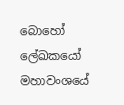බොහෝ ලේඛකයෝ මහාවංශයේ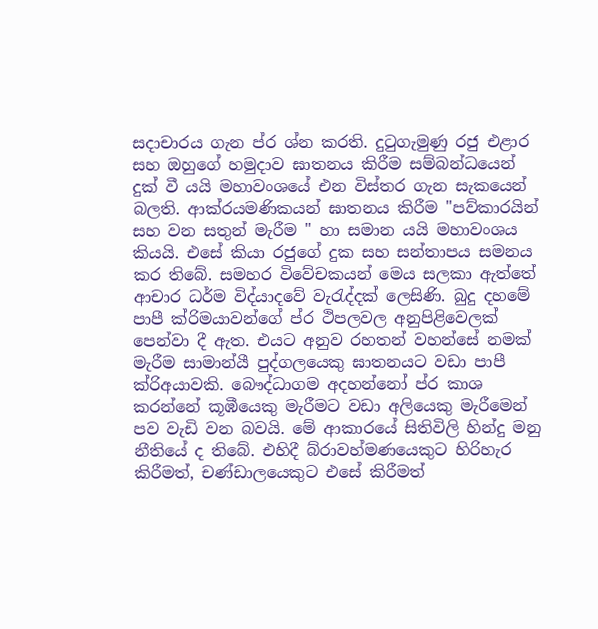සදාචාරය ගැන ප්ර ශ්න කරති. දුටුගැමුණු රජු එළාර සහ ඔහුගේ හමුදාව ඝාතනය කිරීම සම්බන්ධයෙන් දුක් වී යයි මහාවංශයේ එන විස්තර ගැන සැකයෙන් බලති. ආක්රයමණිකයන් ඝාතනය කිරීම "පව්කාරයින් සහ වන සතුන් මැරීම " හා සමාන යයි මහාවංශය කියයි. එසේ කියා රජුගේ දුක සහ සන්තාපය සමනය කර තිබේ. සමහර විවේචකයන් මෙය සලකා ඇත්තේ ආචාර ධර්ම විද්යාදවේ වැරැද්දක් ලෙසිණි. බුදු දහමේ පාපී ක්රිමයාවන්ගේ ප්ර ථිපලවල අනුපිළිවෙලක් පෙන්වා දී ඇත. එයට අනුව රහතන් වහන්සේ නමක් මැරීම සාමාන්යී පුද්ගලයෙකු ඝාතනයට වඩා පාපී ක්රිඅයාවකි. බෞද්ධාගම අදහන්නෝ ප්ර කාශ කරන්නේ කූඹීයෙකු මැරීමට වඩා අලියෙකු මැරීමෙන් පව වැඩි වන බවයි. මේ ආකාරයේ සිතිවිලි හින්දු මනු නීතියේ ද තිබේ. එහිදී බ්රාවහ්මණයෙකුට හිරිහැර කිරීමත්, චණ්ඩාලයෙකුට එසේ කිරීමත්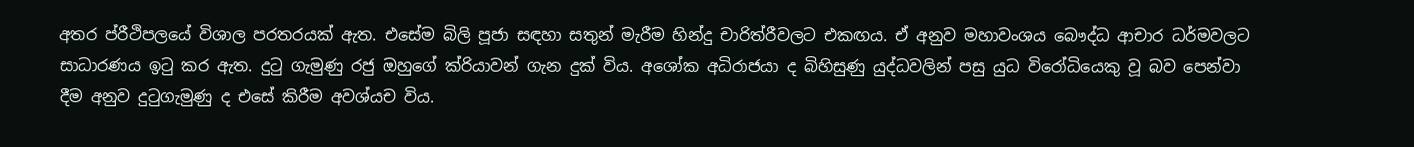අතර ප්රීථිපලයේ විශාල පරතරයක් ඇත. එසේම බිලි පූජා සඳහා සතුන් මැරීම හින්දු චාරිත්රීවලට එකඟය. ඒ අනුව මහාවංශය බෞද්ධ ආචාර ධර්මවලට සාධාරණය ඉටු කර ඇත. දුටු ගැමුණු රජු ඔහුගේ ක්රි‍යාවන් ගැන දුක් විය. අශෝක අධිරාජයා ද බිහිසුණු යුද්ධවලින් පසු යුධ විරෝධියෙකු වූ බව පෙන්වා දීම අනුව දුටුගැමුණු ද එසේ කිරීම අවශ්යච විය.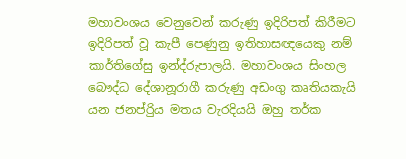මහාවංශය වෙනුවෙන් කරුණු ඉදිරිපත් කිරීමට ඉදිරිපත් වූ කැපී පෙණුනු ඉතිහාසඥයෙකු නම් කාර්තිගේසු ඉන්ද්රුපාලයි. මහාවංශය සිංහල බෞද්ධ දේශානූරාගී කරුණු අඩංගු කෘතියකැයි යන ජනප්රිුය මතය වැරදියයි ඔහු තර්ක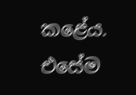කළේය. එසේම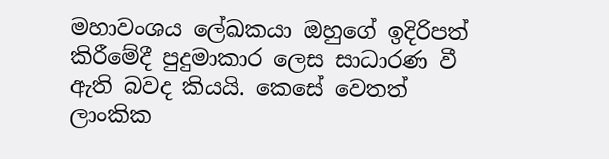මහාවංශය ලේඛකයා ඔහුගේ ඉදිරිපත් කිරීමේදී පුදුමාකාර ලෙස සාධාරණ වී ඇති බවද කියයි. කෙසේ වෙතත් ලාංකික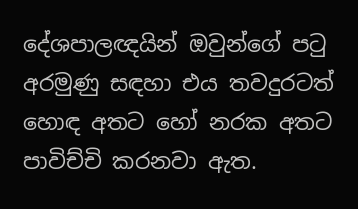දේශපාලඥයින් ඔවුන්ගේ පටු අරමුණු සඳහා එය තවදුරටත් හොඳ අතට හෝ නරක අතට පාවිච්චි කරනවා ඇත.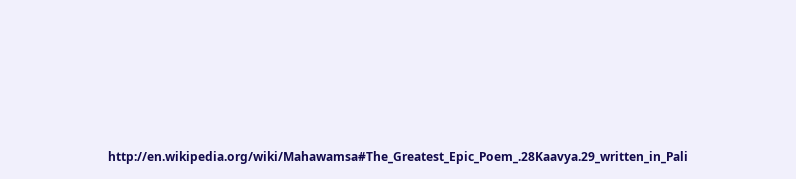http://en.wikipedia.org/wiki/Mahawamsa#The_Greatest_Epic_Poem_.28Kaavya.29_written_in_Pali